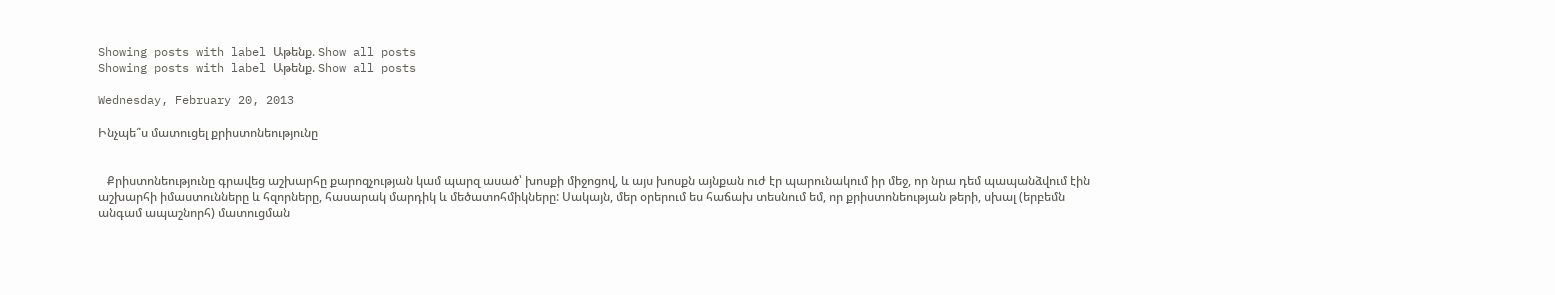Showing posts with label Աթենք. Show all posts
Showing posts with label Աթենք. Show all posts

Wednesday, February 20, 2013

Ինչպե՞ս մատուցել քրիստոնեությունը


   Քրիստոնեությունը գրավեց աշխարհը քարոզչության կամ պարզ ասած՝ խոսքի միջոցով, և այս խոսքն այնքան ուժ էր պարունակում իր մեջ, որ նրա դեմ պապանձվում էին աշխարհի իմաստունները և հզորները, հասարակ մարդիկ և մեծատոհմիկները: Սակայն, մեր օրերում ես հաճախ տեսնում եմ, որ քրիստոնեության թերի, սխալ (երբեմն անգամ ապաշնորհ) մատուցման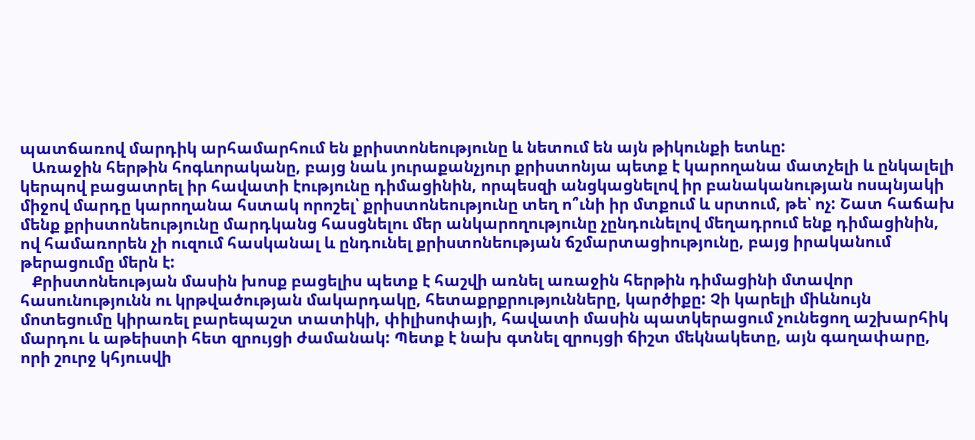պատճառով մարդիկ արհամարհում են քրիստոնեությունը և նետում են այն թիկունքի ետևը:
   Առաջին հերթին հոգևորականը, բայց նաև յուրաքանչյուր քրիստոնյա պետք է կարողանա մատչելի և ընկալելի կերպով բացատրել իր հավատի էությունը դիմացինին, որպեսզի անցկացնելով իր բանականության ոսպնյակի միջով մարդը կարողանա հստակ որոշել՝ քրիստոնեությունը տեղ ո՞ւնի իր մտքում և սրտում, թե՝ ոչ: Շատ հաճախ մենք քրիստոնեությունը մարդկանց հասցնելու մեր անկարողությունը չընդունելով մեղադրում ենք դիմացինին, ով համառորեն չի ուզում հասկանալ և ընդունել քրիստոնեության ճշմարտացիությունը, բայց իրականում թերացումը մերն է:
   Քրիստոնեության մասին խոսք բացելիս պետք է հաշվի առնել առաջին հերթին դիմացինի մտավոր հասունությունն ու կրթվածության մակարդակը, հետաքրքրությունները, կարծիքը: Չի կարելի միևնույն մոտեցումը կիրառել բարեպաշտ տատիկի, փիլիսոփայի, հավատի մասին պատկերացում չունեցող աշխարհիկ մարդու և աթեիստի հետ զրույցի ժամանակ: Պետք է նախ գտնել զրույցի ճիշտ մեկնակետը, այն գաղափարը, որի շուրջ կհյուսվի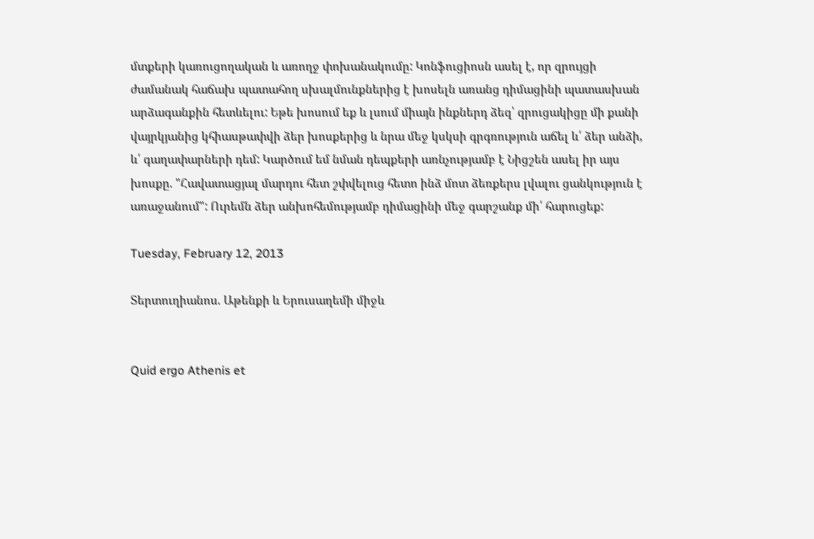մտքերի կառուցողական և առողջ փոխանակումը: Կոնֆուցիոսն ասել է, որ զրույցի ժամանակ հաճախ պատահող սխալմունքներից է խոսելն առանց դիմացինի պատասխան արձագանքին հետևելու: Եթե խոսում եք և լսում միայն ինքներդ ձեզ՝ զրուցակիցը մի քանի վայրկյանից կհիասթափվի ձեր խոսքերից և նրա մեջ կսկսի գրգռություն աճել և՛ ձեր անձի, և՛ գաղափարների դեմ: Կարծում եմ նման դեպքերի առնչությամբ է Նիցշեն ասել իր այս խոսքը. "Հավատացյալ մարդու հետ շփվելուց հետո ինձ մոտ ձեռքերս լվալու ցանկություն է առաջանում": Ուրեմն ձեր անխոհեմությամբ դիմացինի մեջ գարշանք մի՛ հարուցեք:

Tuesday, February 12, 2013

Տերտուղիանոս. Աթենքի և Երուսաղեմի միջև


Quid ergo Athenis et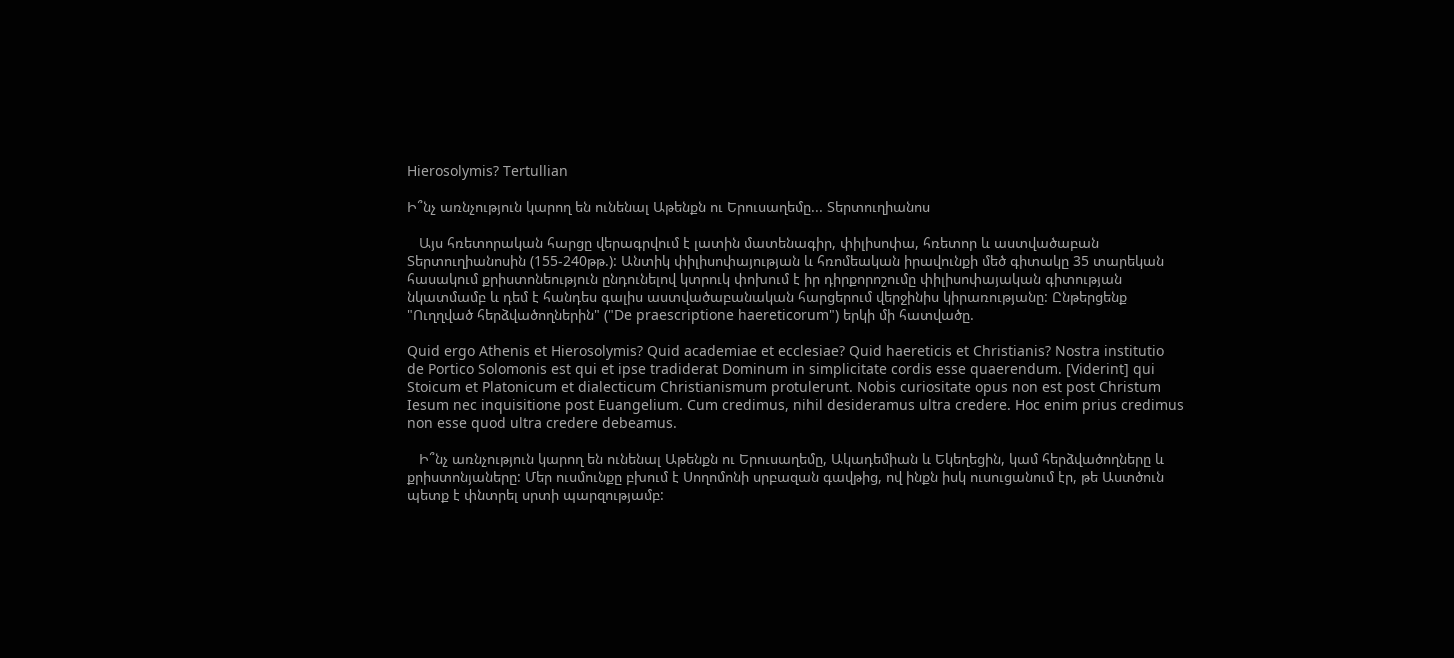Hierosolymis? Tertullian

Ի՞նչ առնչություն կարող են ունենալ Աթենքն ու Երուսաղեմը... Տերտուղիանոս

   Այս հռետորական հարցը վերագրվում է լատին մատենագիր, փիլիսոփա, հռետոր և աստվածաբան Տերտուղիանոսին (155-240թթ.): Անտիկ փիլիսոփայության և հռոմեական իրավունքի մեծ գիտակը 35 տարեկան հասակում քրիստոնեություն ընդունելով կտրուկ փոխում է իր դիրքորոշումը փիլիսոփայական գիտության նկատմամբ և դեմ է հանդես գալիս աստվածաբանական հարցերում վերջինիս կիրառությանը: Ընթերցենք "Ուղղված հերձվածողներին" ("De praescriptione haereticorum") երկի մի հատվածը.

Quid ergo Athenis et Hierosolymis? Quid academiae et ecclesiae? Quid haereticis et Christianis? Nostra institutio de Portico Solomonis est qui et ipse tradiderat Dominum in simplicitate cordis esse quaerendum. [Viderint] qui Stoicum et Platonicum et dialecticum Christianismum protulerunt. Nobis curiositate opus non est post Christum Iesum nec inquisitione post Euangelium. Cum credimus, nihil desideramus ultra credere. Hoc enim prius credimus non esse quod ultra credere debeamus.

   Ի՞նչ առնչություն կարող են ունենալ Աթենքն ու Երուսաղեմը, Ակադեմիան և Եկեղեցին, կամ հերձվածողները և քրիստոնյաները: Մեր ուսմունքը բխում է Սողոմոնի սրբազան գավթից, ով ինքն իսկ ուսուցանում էր, թե Աստծուն պետք է փնտրել սրտի պարզությամբ: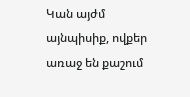Կան այժմ այնպիսիք, ովքեր առաջ են քաշում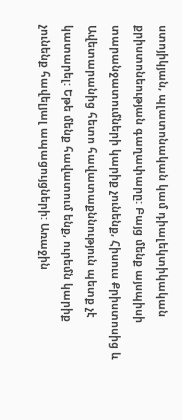ստոյիկյան, պլատոնական կամ դիալեկտիկական քրիստոնեության գաղափարը: Բայց մենք այսպիսի տարանջատումների կարիք չունենք, Հիսուս Քրիստոսից և Ավետարանից հետո հավատաքննություն պետք չէ կատարել: Եթե մենք հավատում ենք, ուրեմն կարիք չունենք հավելյալ ապացույցների: Առաջին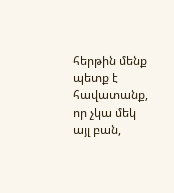հերթին մենք պետք է հավատանք, որ չկա մեկ այլ բան,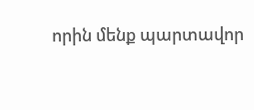որին մենք պարտավոր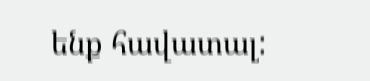ենք հավատալ: